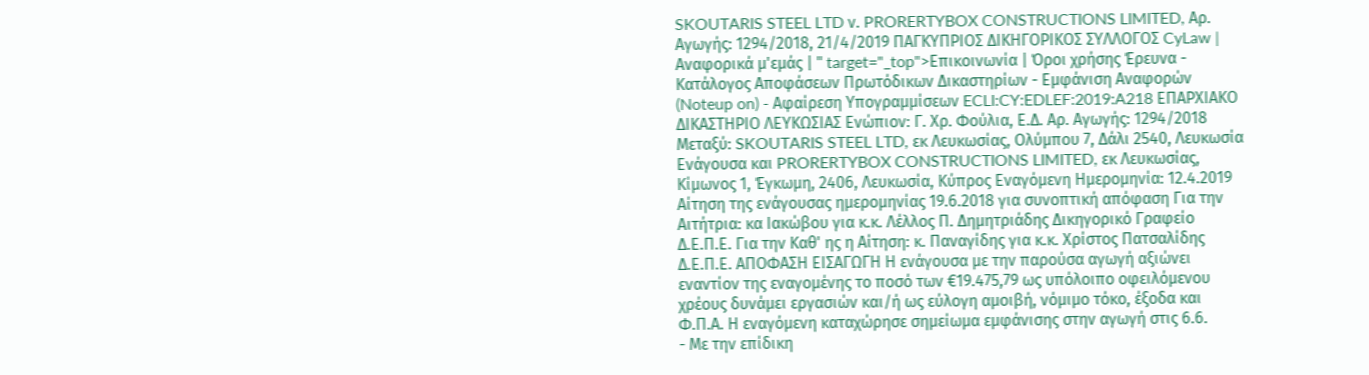SKOUTARIS STEEL LTD ν. PRORERTYBOX CONSTRUCTIONS LIMITED, Αρ. Αγωγής: 1294/2018, 21/4/2019 ΠΑΓΚΥΠΡΙΟΣ ΔΙΚΗΓΟΡΙΚΟΣ ΣΥΛΛΟΓΟΣ CyLaw | Αναφορικά μ'εμάς | " target="_top">Επικοινωνία | Όροι χρήσης Έρευνα - Κατάλογος Αποφάσεων Πρωτόδικων Δικαστηρίων - Εμφάνιση Αναφορών (Noteup on) - Αφαίρεση Υπογραμμίσεων ECLI:CY:EDLEF:2019:A218 ΕΠΑΡΧΙΑΚΟ ΔΙΚΑΣΤΗΡΙΟ ΛΕΥΚΩΣΙΑΣ Ενώπιον: Γ. Χρ. Φούλια, Ε.Δ. Αρ. Αγωγής: 1294/2018 Μεταξύ: SKOUTARIS STEEL LTD, εκ Λευκωσίας, Ολύμπου 7, Δάλι 2540, Λευκωσία Ενάγουσα και PRORERTYBOX CONSTRUCTIONS LIMITED, εκ Λευκωσίας, Κίμωνος 1, Έγκωμη, 2406, Λευκωσία, Κύπρος Εναγόμενη Ημερομηνία: 12.4.2019 Αίτηση της ενάγουσας ημερομηνίας 19.6.2018 για συνοπτική απόφαση Για την Αιτήτρια: κα Ιακώβου για κ.κ. Λέλλος Π. Δημητριάδης Δικηγορικό Γραφείο Δ.Ε.Π.Ε. Για την Καθ' ης η Αίτηση: κ. Παναγίδης για κ.κ. Χρίστος Πατσαλίδης Δ.Ε.Π.Ε. ΑΠΟΦΑΣΗ ΕΙΣΑΓΩΓΗ Η ενάγουσα με την παρούσα αγωγή αξιώνει εναντίον της εναγομένης το ποσό των €19.475,79 ως υπόλοιπο οφειλόμενου χρέους δυνάμει εργασιών και/ή ως εύλογη αμοιβή, νόμιμο τόκο, έξοδα και Φ.Π.Α. Η εναγόμενη καταχώρησε σημείωμα εμφάνισης στην αγωγή στις 6.6.
- Με την επίδικη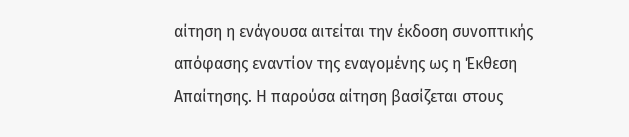αίτηση η ενάγουσα αιτείται την έκδοση συνοπτικής απόφασης εναντίον της εναγομένης ως η Έκθεση Απαίτησης. Η παρούσα αίτηση βασίζεται στους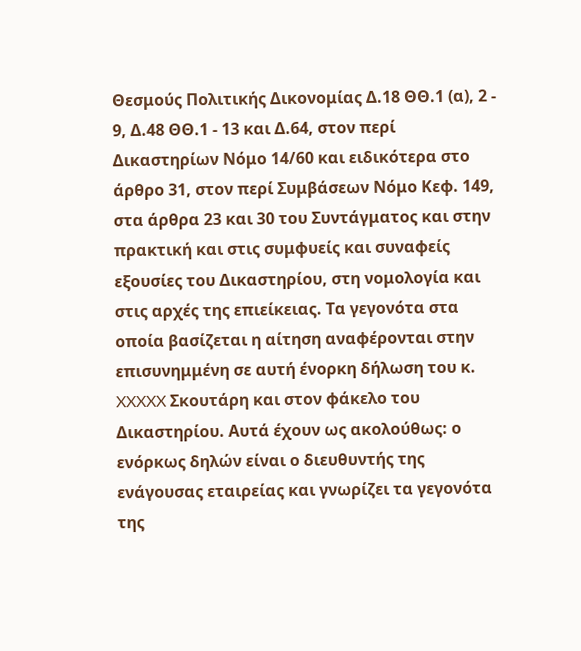Θεσμούς Πολιτικής Δικονομίας Δ.18 ΘΘ.1 (α), 2 - 9, Δ.48 ΘΘ.1 - 13 και Δ.64, στον περί Δικαστηρίων Νόμο 14/60 και ειδικότερα στο άρθρο 31, στον περί Συμβάσεων Νόμο Κεφ. 149, στα άρθρα 23 και 30 του Συντάγματος και στην πρακτική και στις συμφυείς και συναφείς εξουσίες του Δικαστηρίου, στη νομολογία και στις αρχές της επιείκειας. Τα γεγονότα στα οποία βασίζεται η αίτηση αναφέρονται στην επισυνημμένη σε αυτή ένορκη δήλωση του κ. XXXXX Σκουτάρη και στον φάκελο του Δικαστηρίου. Αυτά έχουν ως ακολούθως: ο ενόρκως δηλών είναι ο διευθυντής της ενάγουσας εταιρείας και γνωρίζει τα γεγονότα της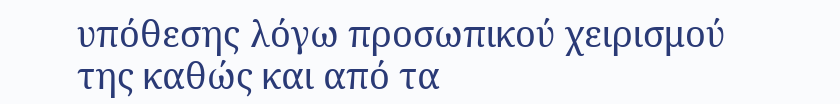υπόθεσης λόγω προσωπικού χειρισμού της καθώς και από τα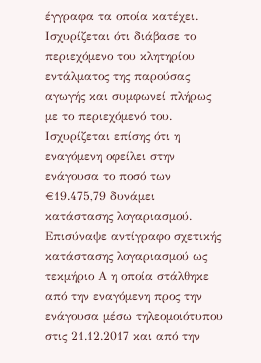έγγραφα τα οποία κατέχει. Ισχυρίζεται ότι διάβασε το περιεχόμενο του κλητηρίου εντάλματος της παρούσας αγωγής και συμφωνεί πλήρως με το περιεχόμενό του. Ισχυρίζεται επίσης ότι η εναγόμενη οφείλει στην ενάγουσα το ποσό των €19.475,79 δυνάμει κατάστασης λογαριασμού. Επισύναψε αντίγραφο σχετικής κατάστασης λογαριασμού ως τεκμήριο Α η οποία στάλθηκε από την εναγόμενη προς την ενάγουσα μέσω τηλεομοιότυπου στις 21.12.2017 και από την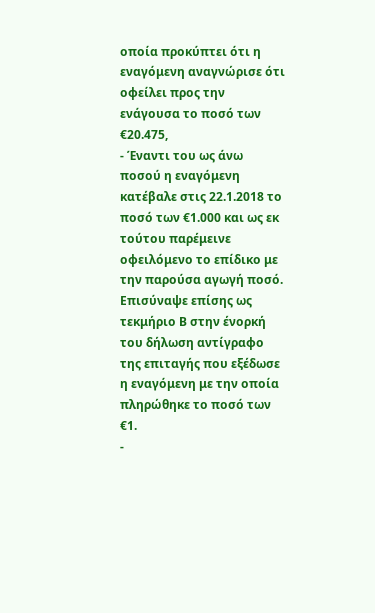οποία προκύπτει ότι η εναγόμενη αναγνώρισε ότι οφείλει προς την ενάγουσα το ποσό των €20.475,
- Έναντι του ως άνω ποσού η εναγόμενη κατέβαλε στις 22.1.2018 το ποσό των €1.000 και ως εκ τούτου παρέμεινε οφειλόμενο το επίδικο με την παρούσα αγωγή ποσό. Επισύναψε επίσης ως τεκμήριο Β στην ένορκή του δήλωση αντίγραφο της επιταγής που εξέδωσε η εναγόμενη με την οποία πληρώθηκε το ποσό των €1.
-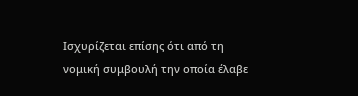Ισχυρίζεται επίσης ότι από τη νομική συμβουλή την οποία έλαβε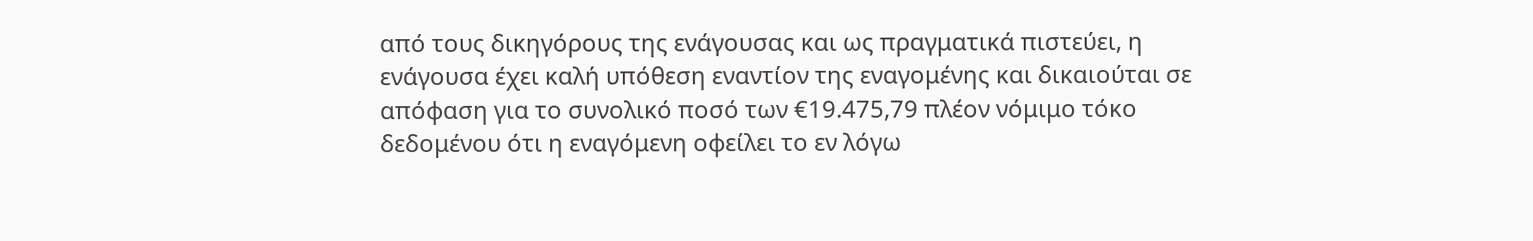από τους δικηγόρους της ενάγουσας και ως πραγματικά πιστεύει, η ενάγουσα έχει καλή υπόθεση εναντίον της εναγομένης και δικαιούται σε απόφαση για το συνολικό ποσό των €19.475,79 πλέον νόμιμο τόκο δεδομένου ότι η εναγόμενη οφείλει το εν λόγω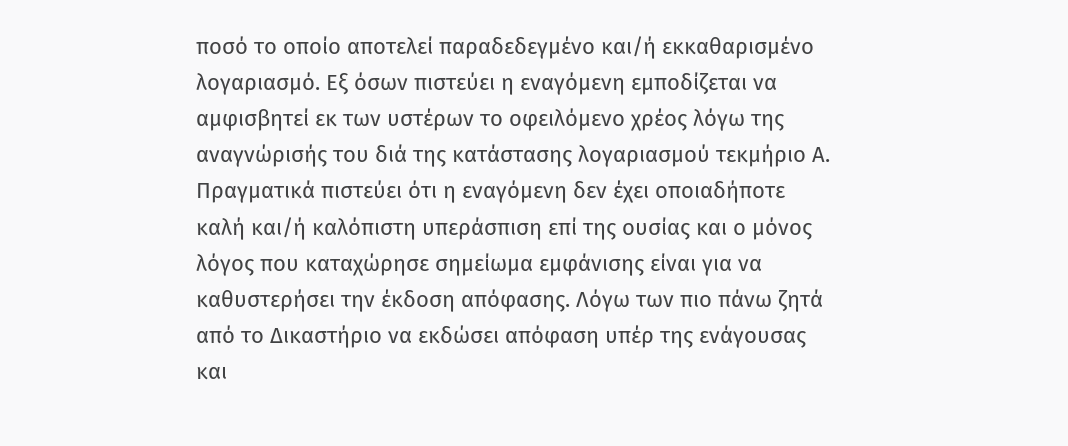ποσό το οποίο αποτελεί παραδεδεγμένο και/ή εκκαθαρισμένο λογαριασμό. Εξ όσων πιστεύει η εναγόμενη εμποδίζεται να αμφισβητεί εκ των υστέρων το οφειλόμενο χρέος λόγω της αναγνώρισής του διά της κατάστασης λογαριασμού τεκμήριο Α. Πραγματικά πιστεύει ότι η εναγόμενη δεν έχει οποιαδήποτε καλή και/ή καλόπιστη υπεράσπιση επί της ουσίας και ο μόνος λόγος που καταχώρησε σημείωμα εμφάνισης είναι για να καθυστερήσει την έκδοση απόφασης. Λόγω των πιο πάνω ζητά από το Δικαστήριο να εκδώσει απόφαση υπέρ της ενάγουσας και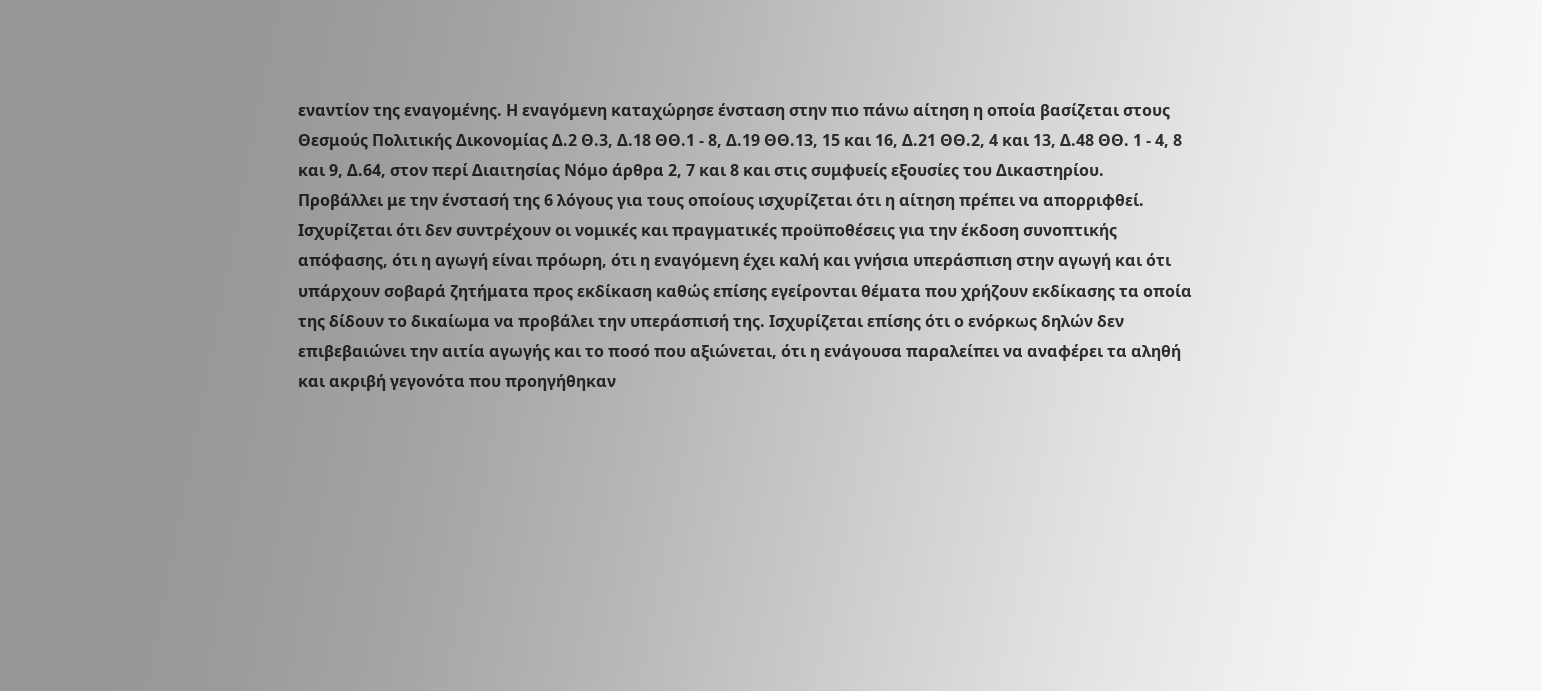εναντίον της εναγομένης. Η εναγόμενη καταχώρησε ένσταση στην πιο πάνω αίτηση η οποία βασίζεται στους Θεσμούς Πολιτικής Δικονομίας Δ.2 Θ.3, Δ.18 ΘΘ.1 - 8, Δ.19 ΘΘ.13, 15 και 16, Δ.21 ΘΘ.2, 4 και 13, Δ.48 ΘΘ. 1 - 4, 8 και 9, Δ.64, στον περί Διαιτησίας Νόμο άρθρα 2, 7 και 8 και στις συμφυείς εξουσίες του Δικαστηρίου. Προβάλλει με την ένστασή της 6 λόγους για τους οποίους ισχυρίζεται ότι η αίτηση πρέπει να απορριφθεί. Ισχυρίζεται ότι δεν συντρέχουν οι νομικές και πραγματικές προϋποθέσεις για την έκδοση συνοπτικής απόφασης, ότι η αγωγή είναι πρόωρη, ότι η εναγόμενη έχει καλή και γνήσια υπεράσπιση στην αγωγή και ότι υπάρχουν σοβαρά ζητήματα προς εκδίκαση καθώς επίσης εγείρονται θέματα που χρήζουν εκδίκασης τα οποία της δίδουν το δικαίωμα να προβάλει την υπεράσπισή της. Ισχυρίζεται επίσης ότι ο ενόρκως δηλών δεν επιβεβαιώνει την αιτία αγωγής και το ποσό που αξιώνεται, ότι η ενάγουσα παραλείπει να αναφέρει τα αληθή και ακριβή γεγονότα που προηγήθηκαν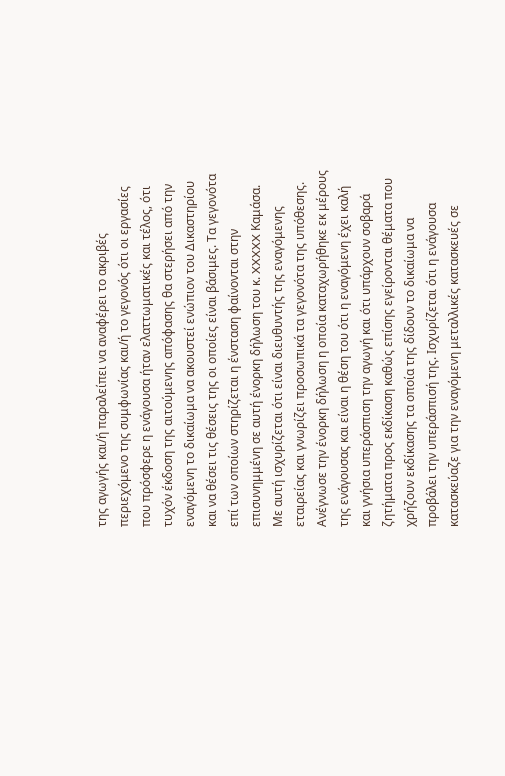της αγωγής και/ή παραλείπει να αναφέρει το ακριβές περιεχόμενο της συμφωνίας και/ή το γεγονός ότι οι εργασίες που πρόσφερε η ενάγουσα ήταν ελαττωματικές και τέλος, ότι τυχόν έκδοση της αιτούμενης απόφασης θα στερήσει από την εναγόμενη το δικαίωμα να ακουστεί ενώπιον του Δικαστηρίου και να θέσει τις θέσεις της οι οποίες είναι βάσιμες. Τα γεγονότα επί των οποίων στηρίζεται η ένσταση φαίνονται στην επισυνημμένη σε αυτή ένορκη δήλωση του κ. XXXXX Καμάσα. Με αυτή ισχυρίζεται ότι είναι διευθυντής της εναγόμενης εταιρείας και γνωρίζει προσωπικά τα γεγονότα της υπόθεσης. Ανέγνωσε την ένορκη δήλωση η οποία καταχωρήθηκε εκ μέρους της ενάγουσας και είναι η θέση του ότι η εναγόμενη έχει καλή και γνήσια υπεράσπιση την αγωγή και ότι υπάρχουν σοβαρά ζητήματα προς εκδίκαση καθώς επίσης εγείρονται θέματα που χρήζουν εκδίκασης τα οποία της δίδουν το δικαίωμα να προβάλει την υπεράσπισή της. Ισχυρίζεται ότι η ενάγουσα κατασκεύαζε για την εναγόμενη μεταλλικές κατασκευές σε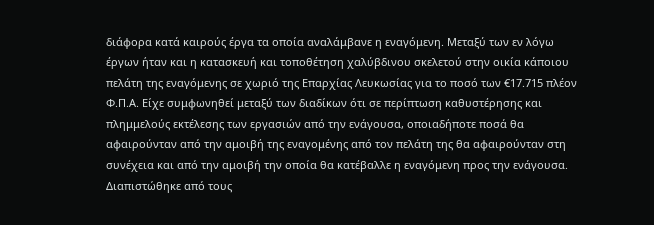διάφορα κατά καιρούς έργα τα οποία αναλάμβανε η εναγόμενη. Μεταξύ των εν λόγω έργων ήταν και η κατασκευή και τοποθέτηση χαλύβδινου σκελετού στην οικία κάποιου πελάτη της εναγόμενης σε χωριό της Επαρχίας Λευκωσίας για το ποσό των €17.715 πλέον Φ.Π.Α. Είχε συμφωνηθεί μεταξύ των διαδίκων ότι σε περίπτωση καθυστέρησης και πλημμελούς εκτέλεσης των εργασιών από την ενάγουσα, οποιαδήποτε ποσά θα αφαιρούνταν από την αμοιβή της εναγομένης από τον πελάτη της θα αφαιρούνταν στη συνέχεια και από την αμοιβή την οποία θα κατέβαλλε η εναγόμενη προς την ενάγουσα. Διαπιστώθηκε από τους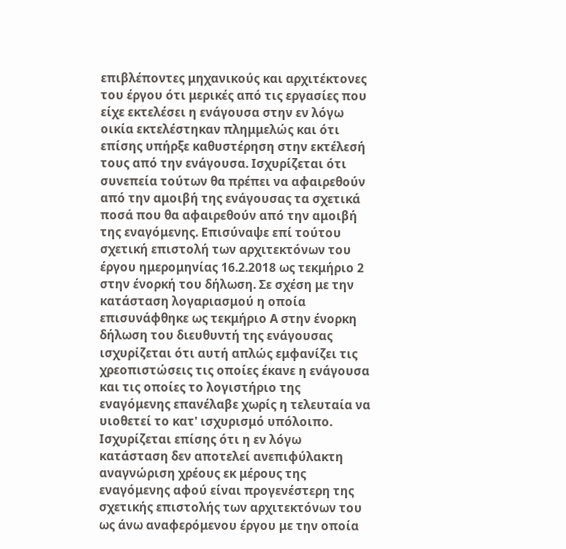επιβλέποντες μηχανικούς και αρχιτέκτονες του έργου ότι μερικές από τις εργασίες που είχε εκτελέσει η ενάγουσα στην εν λόγω οικία εκτελέστηκαν πλημμελώς και ότι επίσης υπήρξε καθυστέρηση στην εκτέλεσή τους από την ενάγουσα. Ισχυρίζεται ότι συνεπεία τούτων θα πρέπει να αφαιρεθούν από την αμοιβή της ενάγουσας τα σχετικά ποσά που θα αφαιρεθούν από την αμοιβή της εναγόμενης. Επισύναψε επί τούτου σχετική επιστολή των αρχιτεκτόνων του έργου ημερομηνίας 16.2.2018 ως τεκμήριο 2 στην ένορκή του δήλωση. Σε σχέση με την κατάσταση λογαριασμού η οποία επισυνάφθηκε ως τεκμήριο Α στην ένορκη δήλωση του διευθυντή της ενάγουσας ισχυρίζεται ότι αυτή απλώς εμφανίζει τις χρεοπιστώσεις τις οποίες έκανε η ενάγουσα και τις οποίες το λογιστήριο της εναγόμενης επανέλαβε χωρίς η τελευταία να υιοθετεί το κατ' ισχυρισμό υπόλοιπο. Ισχυρίζεται επίσης ότι η εν λόγω κατάσταση δεν αποτελεί ανεπιφύλακτη αναγνώριση χρέους εκ μέρους της εναγόμενης αφού είναι προγενέστερη της σχετικής επιστολής των αρχιτεκτόνων του ως άνω αναφερόμενου έργου με την οποία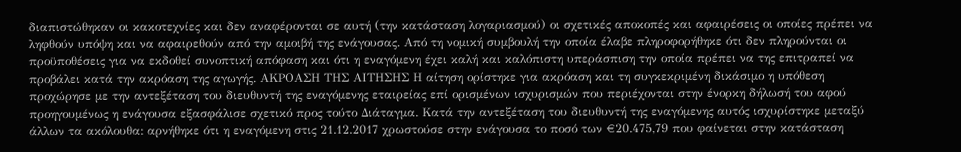διαπιστώθηκαν οι κακοτεχνίες και δεν αναφέρονται σε αυτή (την κατάσταση λογαριασμού) οι σχετικές αποκοπές και αφαιρέσεις οι οποίες πρέπει να ληφθούν υπόψη και να αφαιρεθούν από την αμοιβή της ενάγουσας. Από τη νομική συμβουλή την οποία έλαβε πληροφορήθηκε ότι δεν πληρούνται οι προϋποθέσεις για να εκδοθεί συνοπτική απόφαση και ότι η εναγόμενη έχει καλή και καλόπιστη υπεράσπιση την οποία πρέπει να της επιτραπεί να προβάλει κατά την ακρόαση της αγωγής. ΑΚΡΟΑΣΗ ΤΗΣ ΑΙΤΗΣΗΣ Η αίτηση ορίστηκε για ακρόαση και τη συγκεκριμένη δικάσιμο η υπόθεση προχώρησε με την αντεξέταση του διευθυντή της εναγόμενης εταιρείας επί ορισμένων ισχυρισμών που περιέχονται στην ένορκη δήλωσή του αφού προηγουμένως η ενάγουσα εξασφάλισε σχετικό προς τούτο Διάταγμα. Κατά την αντεξέταση του διευθυντή της εναγόμενης αυτός ισχυρίστηκε μεταξύ άλλων τα ακόλουθα: αρνήθηκε ότι η εναγόμενη στις 21.12.2017 χρωστούσε στην ενάγουσα το ποσό των €20.475,79 που φαίνεται στην κατάσταση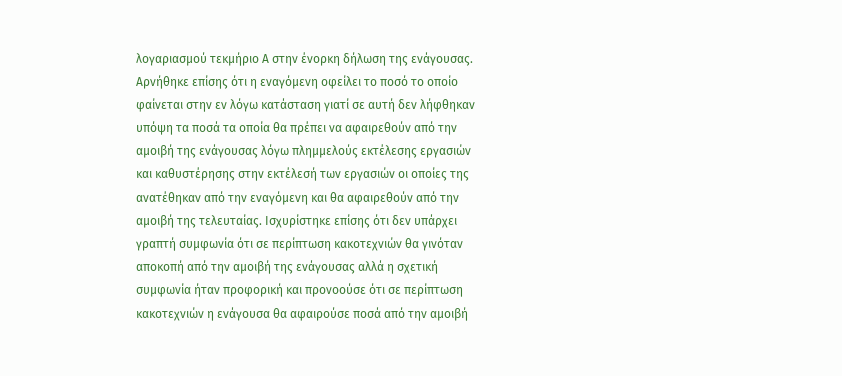λογαριασμού τεκμήριο Α στην ένορκη δήλωση της ενάγουσας. Αρνήθηκε επίσης ότι η εναγόμενη οφείλει το ποσό το οποίο φαίνεται στην εν λόγω κατάσταση γιατί σε αυτή δεν λήφθηκαν υπόψη τα ποσά τα οποία θα πρέπει να αφαιρεθούν από την αμοιβή της ενάγουσας λόγω πλημμελούς εκτέλεσης εργασιών και καθυστέρησης στην εκτέλεσή των εργασιών οι οποίες της ανατέθηκαν από την εναγόμενη και θα αφαιρεθούν από την αμοιβή της τελευταίας. Ισχυρίστηκε επίσης ότι δεν υπάρχει γραπτή συμφωνία ότι σε περίπτωση κακοτεχνιών θα γινόταν αποκοπή από την αμοιβή της ενάγουσας αλλά η σχετική συμφωνία ήταν προφορική και προνοούσε ότι σε περίπτωση κακοτεχνιών η ενάγουσα θα αφαιρούσε ποσά από την αμοιβή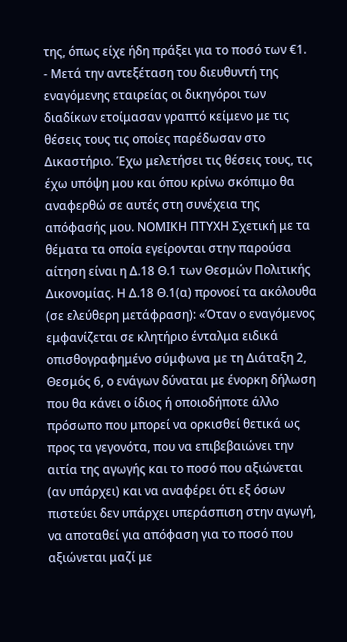της, όπως είχε ήδη πράξει για το ποσό των €1.
- Μετά την αντεξέταση του διευθυντή της εναγόμενης εταιρείας οι δικηγόροι των διαδίκων ετοίμασαν γραπτό κείμενο με τις θέσεις τους τις οποίες παρέδωσαν στο Δικαστήριο. Έχω μελετήσει τις θέσεις τους, τις έχω υπόψη μου και όπου κρίνω σκόπιμο θα αναφερθώ σε αυτές στη συνέχεια της απόφασής μου. ΝΟΜΙΚΗ ΠΤΥΧΗ Σχετική με τα θέματα τα οποία εγείρονται στην παρούσα αίτηση είναι η Δ.18 Θ.1 των Θεσμών Πολιτικής Δικονομίας. Η Δ.18 Θ.1(α) προνοεί τα ακόλουθα (σε ελεύθερη μετάφραση): «Όταν ο εναγόμενος εμφανίζεται σε κλητήριο ένταλμα ειδικά οπισθογραφημένο σύμφωνα με τη Διάταξη 2, Θεσμός 6, ο ενάγων δύναται με ένορκη δήλωση που θα κάνει ο ίδιος ή οποιοδήποτε άλλο πρόσωπο που μπορεί να ορκισθεί θετικά ως προς τα γεγονότα, που να επιβεβαιώνει την αιτία της αγωγής και το ποσό που αξιώνεται (αν υπάρχει) και να αναφέρει ότι εξ όσων πιστεύει δεν υπάρχει υπεράσπιση στην αγωγή, να αποταθεί για απόφαση για το ποσό που αξιώνεται μαζί με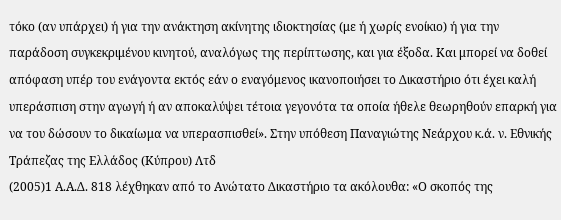τόκο (αν υπάρχει) ή για την ανάκτηση ακίνητης ιδιοκτησίας (με ή χωρίς ενοίκιο) ή για την παράδοση συγκεκριμένου κινητού, αναλόγως της περίπτωσης, και για έξοδα. Και μπορεί να δοθεί απόφαση υπέρ του ενάγοντα εκτός εάν ο εναγόμενος ικανοποιήσει το Δικαστήριο ότι έχει καλή υπεράσπιση στην αγωγή ή αν αποκαλύψει τέτοια γεγονότα τα οποία ήθελε θεωρηθούν επαρκή για να του δώσουν το δικαίωμα να υπερασπισθεί». Στην υπόθεση Παναγιώτης Νεάρχου κ.ά. ν. Εθνικής Τράπεζας της Ελλάδος (Κύπρου) Λτδ
(2005)1 Α.Α.Δ. 818 λέχθηκαν από το Ανώτατο Δικαστήριο τα ακόλουθα: «Ο σκοπός της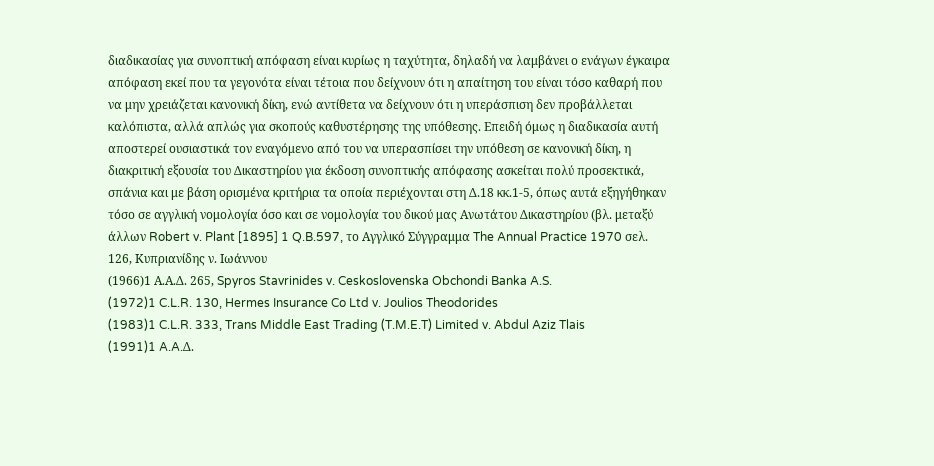διαδικασίας για συνοπτική απόφαση είναι κυρίως η ταχύτητα, δηλαδή να λαμβάνει ο ενάγων έγκαιρα απόφαση εκεί που τα γεγονότα είναι τέτοια που δείχνουν ότι η απαίτηση του είναι τόσο καθαρή που να μην χρειάζεται κανονική δίκη, ενώ αντίθετα να δείχνουν ότι η υπεράσπιση δεν προβάλλεται καλόπιστα, αλλά απλώς για σκοπούς καθυστέρησης της υπόθεσης. Επειδή όμως η διαδικασία αυτή αποστερεί ουσιαστικά τον εναγόμενο από του να υπερασπίσει την υπόθεση σε κανονική δίκη, η διακριτική εξουσία του Δικαστηρίου για έκδοση συνοπτικής απόφασης ασκείται πολύ προσεκτικά, σπάνια και με βάση ορισμένα κριτήρια τα οποία περιέχονται στη Δ.18 κκ.1-5, όπως αυτά εξηγήθηκαν τόσο σε αγγλική νομολογία όσο και σε νομολογία του δικού μας Ανωτάτου Δικαστηρίου (βλ. μεταξύ άλλων Robert v. Plant [1895] 1 Q.B.597, το Αγγλικό Σύγγραμμα The Annual Practice 1970 σελ. 126, Κυπριανίδης ν. Ιωάννου
(1966)1 Α.Α.Δ. 265, Spyros Stavrinides v. Ceskoslovenska Obchondi Banka A.S.
(1972)1 C.L.R. 130, Hermes Insurance Co Ltd v. Joulios Theodorides
(1983)1 C.L.R. 333, Trans Middle East Trading (T.M.E.T) Limited v. Abdul Aziz Tlais
(1991)1 A.A.Δ.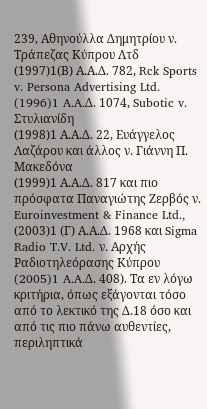239, Αθηνούλλα Δημητρίου ν. Τράπεζας Κύπρου Λτδ
(1997)1(Β) Α.Α.Δ. 782, Rck Sports v. Persona Advertising Ltd.
(1996)1 A.A.Δ. 1074, Subotic v. Στυλιανίδη
(1998)1 Α.Α.Δ. 22, Ευάγγελος Λαζάρου και άλλος ν. Γιάννη Π. Μακεδόνα
(1999)1 Α.Α.Δ. 817 και πιο πρόσφατα Παναγιώτης Ζερβός ν. Euroinvestment & Finance Ltd.,
(2003)1 (Γ) Α.Α.Δ. 1968 και Sigma Radio T.V. Ltd. ν. Αρχής Ραδιοτηλεόρασης Κύπρου
(2005)1 A.A.Δ. 408). Τα εν λόγω κριτήρια, όπως εξάγονται τόσο από το λεκτικό της Δ.18 όσο και από τις πιο πάνω αυθεντίες, περιληπτικά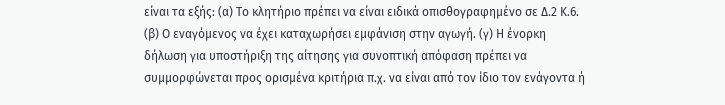είναι τα εξής: (α) Το κλητήριο πρέπει να είναι ειδικά οπισθογραφημένο σε Δ.2 Κ.6. (β) Ο εναγόμενος να έχει καταχωρήσει εμφάνιση στην αγωγή. (γ) Η ένορκη δήλωση για υποστήριξη της αίτησης για συνοπτική απόφαση πρέπει να συμμορφώνεται προς ορισμένα κριτήρια π.χ. να είναι από τον ίδιο τον ενάγοντα ή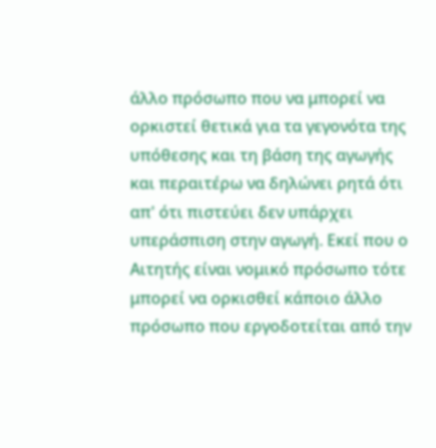άλλο πρόσωπο που να μπορεί να ορκιστεί θετικά για τα γεγονότα της υπόθεσης και τη βάση της αγωγής και περαιτέρω να δηλώνει ρητά ότι απ' ότι πιστεύει δεν υπάρχει υπεράσπιση στην αγωγή. Εκεί που ο Αιτητής είναι νομικό πρόσωπο τότε μπορεί να ορκισθεί κάποιο άλλο πρόσωπο που εργοδοτείται από την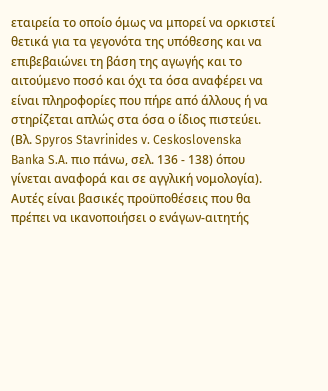εταιρεία το οποίο όμως να μπορεί να ορκιστεί θετικά για τα γεγονότα της υπόθεσης και να επιβεβαιώνει τη βάση της αγωγής και το αιτούμενο ποσό και όχι τα όσα αναφέρει να είναι πληροφορίες που πήρε από άλλους ή να στηρίζεται απλώς στα όσα ο ίδιος πιστεύει. (Βλ. Spyros Stavrinides v. Ceskoslovenska Banka S.A. πιο πάνω, σελ. 136 - 138) όπου γίνεται αναφορά και σε αγγλική νομολογία). Αυτές είναι βασικές προϋποθέσεις που θα πρέπει να ικανοποιήσει ο ενάγων-αιτητής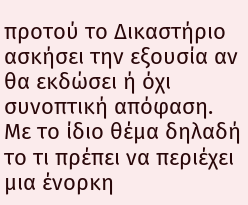προτού το Δικαστήριο ασκήσει την εξουσία αν θα εκδώσει ή όχι συνοπτική απόφαση. Με το ίδιο θέμα δηλαδή το τι πρέπει να περιέχει μια ένορκη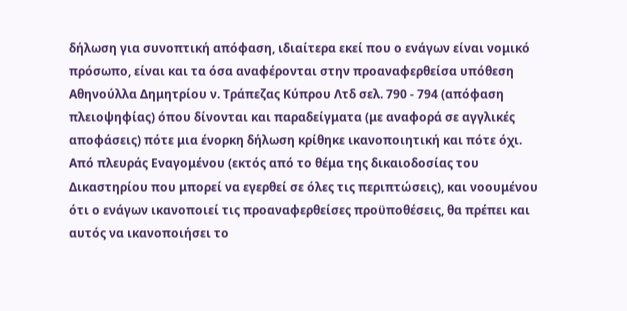δήλωση για συνοπτική απόφαση, ιδιαίτερα εκεί που ο ενάγων είναι νομικό πρόσωπο, είναι και τα όσα αναφέρονται στην προαναφερθείσα υπόθεση Αθηνούλλα Δημητρίου ν. Τράπεζας Κύπρου Λτδ σελ. 790 - 794 (απόφαση πλειοψηφίας) όπου δίνονται και παραδείγματα (με αναφορά σε αγγλικές αποφάσεις) πότε μια ένορκη δήλωση κρίθηκε ικανοποιητική και πότε όχι. Από πλευράς Εναγομένου (εκτός από το θέμα της δικαιοδοσίας του Δικαστηρίου που μπορεί να εγερθεί σε όλες τις περιπτώσεις), και νοουμένου ότι ο ενάγων ικανοποιεί τις προαναφερθείσες προϋποθέσεις, θα πρέπει και αυτός να ικανοποιήσει το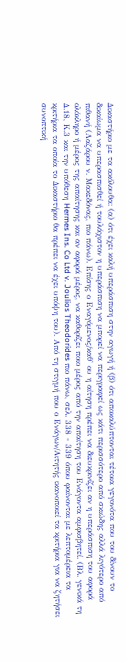Δικαστήριο με τα ακόλουθα: (α) ότι έχει καλή υπεράσπιση στην αγωγή ή (β) ότι αποκαλύπτονται τέτοια γεγονότα που του δίνουν το δικαίωμα να υπερασπισθεί ή τουλάχιστον η υπεράσπιση να μπορεί να περιγραφεί ως κάτι περισσότερο από σκιώδης αλλά λιγότερο από πιθανή (Λαζάρου ν. Μακεδόνας, πιο πάνω). Επίσης ο Εναγόμενος/καθ' ου η αίτηση πρέπει να διευκρινίζει αν η υπεράσπιση του αφορά ολόκληρο ή μέρος της απαίτησης και αν αφορά μέρος, να καθορίζει ποιο μέρος από την απαίτηση του Ενάγοντα αμφισβητεί. (Βλ. γενικά τη Δ.18, Κ.3 και την υπόθεση Hermes Ins. Co Ltd v. Joulios Theodorides πιο πάνω, σελ. 338 - 339 όπου φαίνονται με λεπτομέρεια τα κριτήρια τα οποία το Δικαστήριο θα πρέπει να έχει υπόψη του). Από τη στιγμή που ο Ενάγων/Αιτητής ικανοποιεί τα κριτήρια για να ζητήσει συνοπτική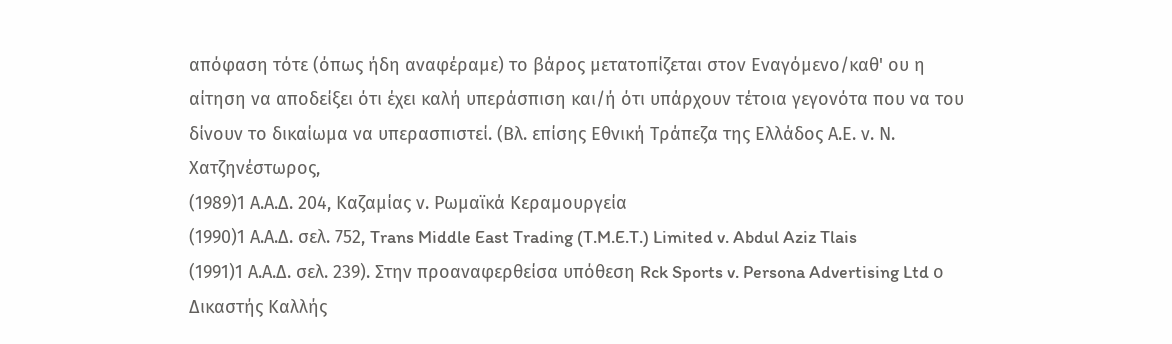απόφαση τότε (όπως ήδη αναφέραμε) το βάρος μετατοπίζεται στον Εναγόμενο/καθ' ου η αίτηση να αποδείξει ότι έχει καλή υπεράσπιση και/ή ότι υπάρχουν τέτοια γεγονότα που να του δίνουν το δικαίωμα να υπερασπιστεί. (Βλ. επίσης Εθνική Τράπεζα της Ελλάδος Α.Ε. ν. Ν. Χατζηνέστωρος,
(1989)1 Α.Α.Δ. 204, Καζαμίας ν. Ρωμαϊκά Κεραμουργεία
(1990)1 Α.Α.Δ. σελ. 752, Trans Middle East Trading (T.M.E.T.) Limited v. Abdul Aziz Tlais
(1991)1 Α.Α.Δ. σελ. 239). Στην προαναφερθείσα υπόθεση Rck Sports v. Persona Advertising Ltd ο Δικαστής Καλλής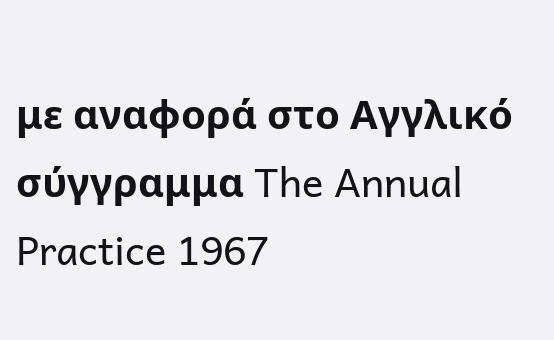με αναφορά στο Αγγλικό σύγγραμμα The Annual Practice 1967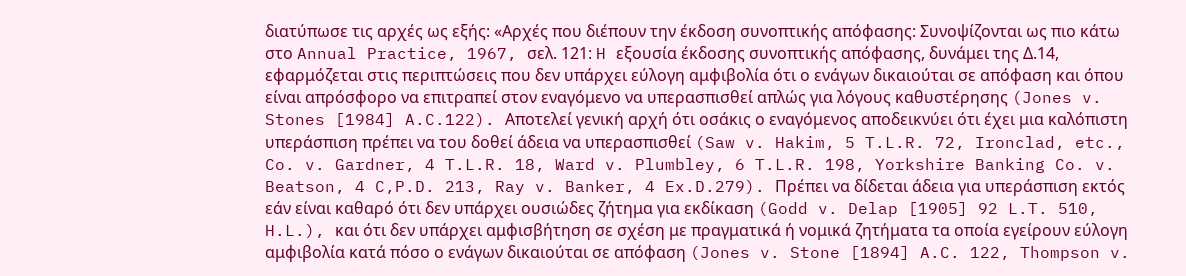διατύπωσε τις αρχές ως εξής: «Αρχές που διέπουν την έκδοση συνοπτικής απόφασης: Συνοψίζονται ως πιο κάτω στο Annual Practice, 1967, σελ. 121: H εξουσία έκδοσης συνοπτικής απόφασης, δυνάμει της Δ.14, εφαρμόζεται στις περιπτώσεις που δεν υπάρχει εύλογη αμφιβολία ότι ο ενάγων δικαιούται σε απόφαση και όπου είναι απρόσφορο να επιτραπεί στον εναγόμενο να υπερασπισθεί απλώς για λόγους καθυστέρησης (Jones v. Stones [1984] A.C.122). Αποτελεί γενική αρχή ότι οσάκις ο εναγόμενος αποδεικνύει ότι έχει μια καλόπιστη υπεράσπιση πρέπει να του δοθεί άδεια να υπερασπισθεί (Saw v. Hakim, 5 T.L.R. 72, Ironclad, etc., Co. v. Gardner, 4 T.L.R. 18, Ward v. Plumbley, 6 T.L.R. 198, Yorkshire Banking Co. v. Beatson, 4 C,P.D. 213, Ray v. Banker, 4 Ex.D.279). Πρέπει να δίδεται άδεια για υπεράσπιση εκτός εάν είναι καθαρό ότι δεν υπάρχει ουσιώδες ζήτημα για εκδίκαση (Godd v. Delap [1905] 92 L.T. 510, H.L.), και ότι δεν υπάρχει αμφισβήτηση σε σχέση με πραγματικά ή νομικά ζητήματα τα οποία εγείρουν εύλογη αμφιβολία κατά πόσο ο ενάγων δικαιούται σε απόφαση (Jones v. Stone [1894] A.C. 122, Thompson v.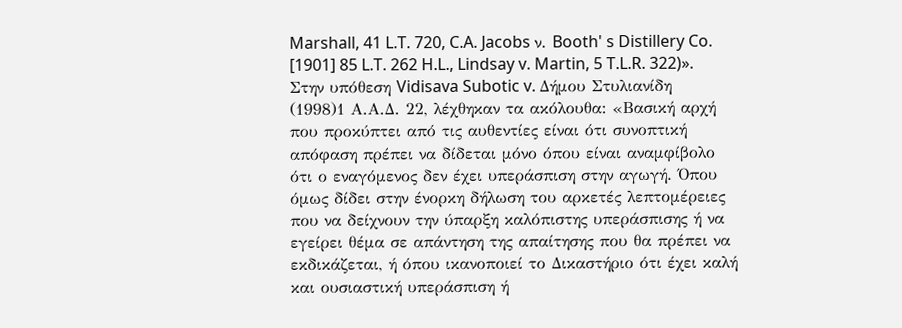Marshall, 41 L.T. 720, C.A. Jacobs ν. Booth' s Distillery Co. [1901] 85 L.T. 262 H.L., Lindsay v. Martin, 5 T.L.R. 322)». Στην υπόθεση Vidisava Subotic v. Δήμου Στυλιανίδη
(1998)1 Α.Α.Δ. 22, λέχθηκαν τα ακόλουθα: «Βασική αρχή που προκύπτει από τις αυθεντίες είναι ότι συνοπτική απόφαση πρέπει να δίδεται μόνο όπου είναι αναμφίβολο ότι ο εναγόμενος δεν έχει υπεράσπιση στην αγωγή. Όπου όμως δίδει στην ένορκη δήλωση του αρκετές λεπτομέρειες που να δείχνουν την ύπαρξη καλόπιστης υπεράσπισης ή να εγείρει θέμα σε απάντηση της απαίτησης που θα πρέπει να εκδικάζεται, ή όπου ικανοποιεί το Δικαστήριο ότι έχει καλή και ουσιαστική υπεράσπιση ή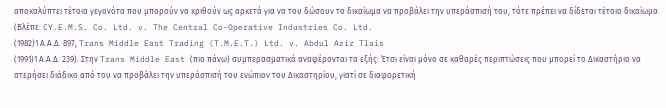αποκαλύπτει τέτοια γεγονότα που μπορούν να κριθούν ως αρκετά για να του δώσουν το δικαίωμα να προβάλει την υπεράσπισή του, τότε πρέπει να δίδεται τέτοιο δικαίωμα (Βλέπε: CY.E.M.S. Co. Ltd. v. The Central Co-Operative Industries Co. Ltd.
(1982)1 Α.Α.Δ. 897, Trans Middle East Trading (T.M.E.T.) Ltd. v. Abdul Aziz Tlais
(1991)1 Α.Α.Δ. 239). Στην Trans Middle East (πιο πάνω) συμπερασματικά αναφέρονται τα εξής: Έτσι είναι μόνο σε καθαρές περιπτώσεις που μπορεί το Δικαστήριο να στερήσει διάδικο από του να προβάλει την υπεράσπισή του ενώπιον του Δικαστηρίου, γιατί σε διαφορετική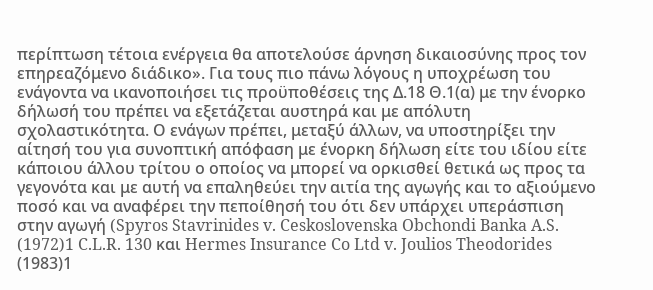περίπτωση τέτοια ενέργεια θα αποτελούσε άρνηση δικαιοσύνης προς τον επηρεαζόμενο διάδικο». Για τους πιο πάνω λόγους η υποχρέωση του ενάγοντα να ικανοποιήσει τις προϋποθέσεις της Δ.18 Θ.1(α) με την ένορκο δήλωσή του πρέπει να εξετάζεται αυστηρά και με απόλυτη σχολαστικότητα. Ο ενάγων πρέπει, μεταξύ άλλων, να υποστηρίξει την αίτησή του για συνοπτική απόφαση με ένορκη δήλωση είτε του ιδίου είτε κάποιου άλλου τρίτου ο οποίος να μπορεί να ορκισθεί θετικά ως προς τα γεγονότα και με αυτή να επαληθεύει την αιτία της αγωγής και το αξιούμενο ποσό και να αναφέρει την πεποίθησή του ότι δεν υπάρχει υπεράσπιση στην αγωγή (Spyros Stavrinides v. Ceskoslovenska Obchondi Banka A.S.
(1972)1 C.L.R. 130 και Hermes Insurance Co Ltd v. Joulios Theodorides
(1983)1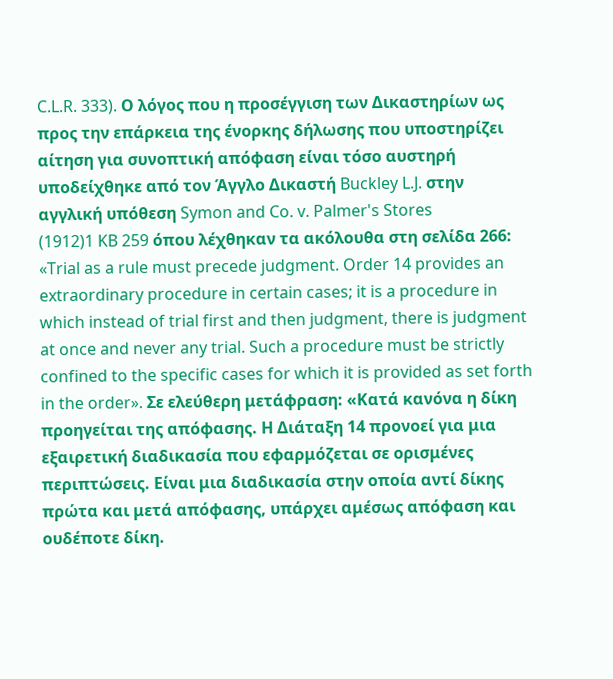C.L.R. 333). Ο λόγος που η προσέγγιση των Δικαστηρίων ως προς την επάρκεια της ένορκης δήλωσης που υποστηρίζει αίτηση για συνοπτική απόφαση είναι τόσο αυστηρή υποδείχθηκε από τον Άγγλο Δικαστή Buckley L.J. στην αγγλική υπόθεση Symon and Co. v. Palmer's Stores
(1912)1 KB 259 όπου λέχθηκαν τα ακόλουθα στη σελίδα 266: «Trial as a rule must precede judgment. Order 14 provides an extraordinary procedure in certain cases; it is a procedure in which instead of trial first and then judgment, there is judgment at once and never any trial. Such a procedure must be strictly confined to the specific cases for which it is provided as set forth in the order». Σε ελεύθερη μετάφραση: «Κατά κανόνα η δίκη προηγείται της απόφασης. Η Διάταξη 14 προνοεί για μια εξαιρετική διαδικασία που εφαρμόζεται σε ορισμένες περιπτώσεις. Είναι μια διαδικασία στην οποία αντί δίκης πρώτα και μετά απόφασης, υπάρχει αμέσως απόφαση και ουδέποτε δίκη.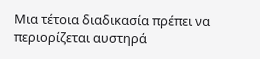Μια τέτοια διαδικασία πρέπει να περιορίζεται αυστηρά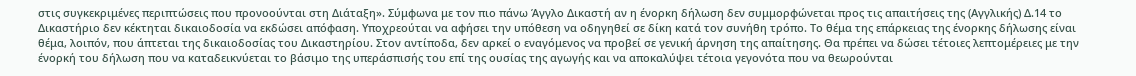στις συγκεκριμένες περιπτώσεις που προνοούνται στη Διάταξη». Σύμφωνα με τον πιο πάνω Άγγλο Δικαστή αν η ένορκη δήλωση δεν συμμορφώνεται προς τις απαιτήσεις της (Αγγλικής) Δ.14 το Δικαστήριο δεν κέκτηται δικαιοδοσία να εκδώσει απόφαση. Υποχρεούται να αφήσει την υπόθεση να οδηγηθεί σε δίκη κατά τον συνήθη τρόπο. Το θέμα της επάρκειας της ένορκης δήλωσης είναι θέμα, λοιπόν, που άπτεται της δικαιοδοσίας του Δικαστηρίου. Στον αντίποδα, δεν αρκεί ο εναγόμενος να προβεί σε γενική άρνηση της απαίτησης. Θα πρέπει να δώσει τέτοιες λεπτομέρειες με την ένορκή του δήλωση που να καταδεικνύεται το βάσιμο της υπεράσπισής του επί της ουσίας της αγωγής και να αποκαλύψει τέτοια γεγονότα που να θεωρούνται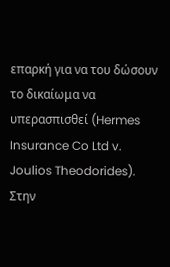επαρκή για να του δώσουν το δικαίωμα να υπερασπισθεί (Hermes Insurance Co Ltd v. Joulios Theodorides). Στην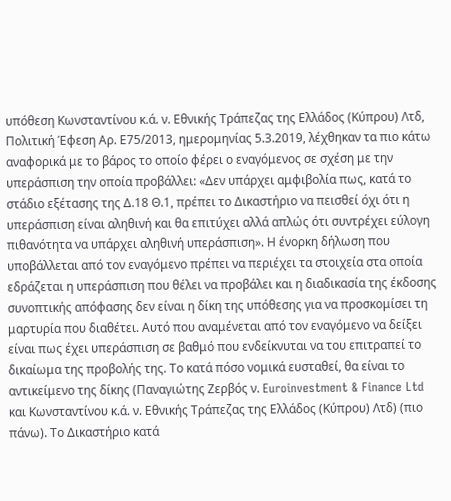υπόθεση Κωνσταντίνου κ.ά. ν. Εθνικής Τράπεζας της Ελλάδος (Κύπρου) Λτδ, Πολιτική Έφεση Αρ. Ε75/2013, ημερομηνίας 5.3.2019, λέχθηκαν τα πιο κάτω αναφορικά με το βάρος το οποίο φέρει ο εναγόμενος σε σχέση με την υπεράσπιση την οποία προβάλλει: «Δεν υπάρχει αμφιβολία πως, κατά το στάδιο εξέτασης της Δ.18 Θ.1, πρέπει το Δικαστήριο να πεισθεί όχι ότι η υπεράσπιση είναι αληθινή και θα επιτύχει αλλά απλώς ότι συντρέχει εύλογη πιθανότητα να υπάρχει αληθινή υπεράσπιση». Η ένορκη δήλωση που υποβάλλεται από τον εναγόμενο πρέπει να περιέχει τα στοιχεία στα οποία εδράζεται η υπεράσπιση που θέλει να προβάλει και η διαδικασία της έκδοσης συνοπτικής απόφασης δεν είναι η δίκη της υπόθεσης για να προσκομίσει τη μαρτυρία που διαθέτει. Αυτό που αναμένεται από τον εναγόμενο να δείξει είναι πως έχει υπεράσπιση σε βαθμό που ενδείκνυται να του επιτραπεί το δικαίωμα της προβολής της. Το κατά πόσο νομικά ευσταθεί, θα είναι το αντικείμενο της δίκης (Παναγιώτης Ζερβός ν. Euroinvestment & Finance Ltd και Κωνσταντίνου κ.ά. ν. Εθνικής Τράπεζας της Ελλάδος (Κύπρου) Λτδ) (πιο πάνω). Το Δικαστήριο κατά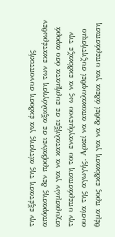την εξέταση της αίτησης για έκδοση συνοπτικής απόφασης δεν προβαίνει σε αξιολόγηση των εκατέρωθεν ισχυρισμών για να καταλήξει σε ευρήματα όσο αφορά την υπεράσπιση του εναγόμενου ως να εκδίκαζε την ουσία της αγωγής. Αρκεί να αποκαλυφθεί συζητήσιμο θέμα προς εκδίκαση για να δοθεί άδεια για υπεράσπιση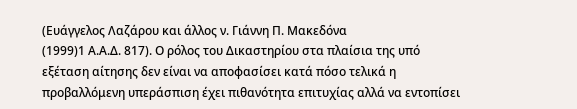(Ευάγγελος Λαζάρου και άλλος ν. Γιάννη Π. Μακεδόνα
(1999)1 Α.Α.Δ. 817). Ο ρόλος του Δικαστηρίου στα πλαίσια της υπό εξέταση αίτησης δεν είναι να αποφασίσει κατά πόσο τελικά η προβαλλόμενη υπεράσπιση έχει πιθανότητα επιτυχίας αλλά να εντοπίσει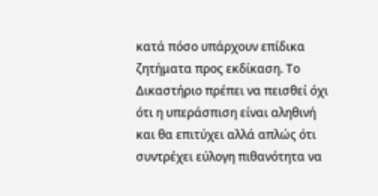κατά πόσο υπάρχουν επίδικα ζητήματα προς εκδίκαση. Το Δικαστήριο πρέπει να πεισθεί όχι ότι η υπεράσπιση είναι αληθινή και θα επιτύχει αλλά απλώς ότι συντρέχει εύλογη πιθανότητα να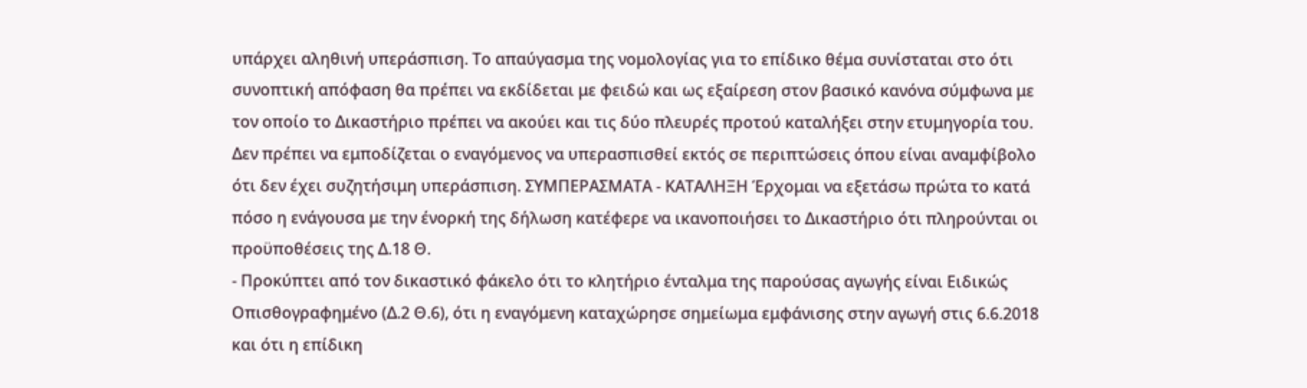υπάρχει αληθινή υπεράσπιση. Το απαύγασμα της νομολογίας για το επίδικο θέμα συνίσταται στο ότι συνοπτική απόφαση θα πρέπει να εκδίδεται με φειδώ και ως εξαίρεση στον βασικό κανόνα σύμφωνα με τον οποίο το Δικαστήριο πρέπει να ακούει και τις δύο πλευρές προτού καταλήξει στην ετυμηγορία του. Δεν πρέπει να εμποδίζεται ο εναγόμενος να υπερασπισθεί εκτός σε περιπτώσεις όπου είναι αναμφίβολο ότι δεν έχει συζητήσιμη υπεράσπιση. ΣΥΜΠΕΡΑΣΜΑΤΑ - ΚΑΤΑΛΗΞΗ Έρχομαι να εξετάσω πρώτα το κατά πόσο η ενάγουσα με την ένορκή της δήλωση κατέφερε να ικανοποιήσει το Δικαστήριο ότι πληρούνται οι προϋποθέσεις της Δ.18 Θ.
- Προκύπτει από τον δικαστικό φάκελο ότι το κλητήριο ένταλμα της παρούσας αγωγής είναι Ειδικώς Οπισθογραφημένο (Δ.2 Θ.6), ότι η εναγόμενη καταχώρησε σημείωμα εμφάνισης στην αγωγή στις 6.6.2018 και ότι η επίδικη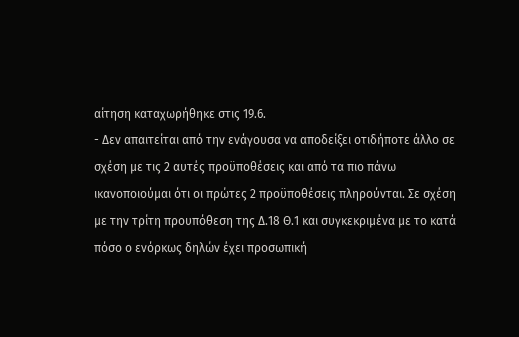αίτηση καταχωρήθηκε στις 19.6.
- Δεν απαιτείται από την ενάγουσα να αποδείξει οτιδήποτε άλλο σε σχέση με τις 2 αυτές προϋποθέσεις και από τα πιο πάνω ικανοποιούμαι ότι οι πρώτες 2 προϋποθέσεις πληρούνται. Σε σχέση με την τρίτη προυπόθεση της Δ.18 Θ.1 και συγκεκριμένα με το κατά πόσο ο ενόρκως δηλών έχει προσωπική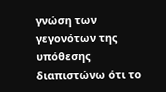γνώση των γεγονότων της υπόθεσης διαπιστώνω ότι το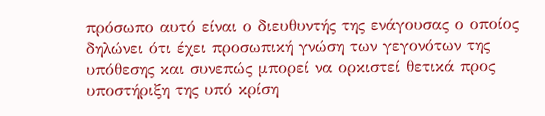πρόσωπο αυτό είναι ο διευθυντής της ενάγουσας ο οποίος δηλώνει ότι έχει προσωπική γνώση των γεγονότων της υπόθεσης και συνεπώς μπορεί να ορκιστεί θετικά προς υποστήριξη της υπό κρίση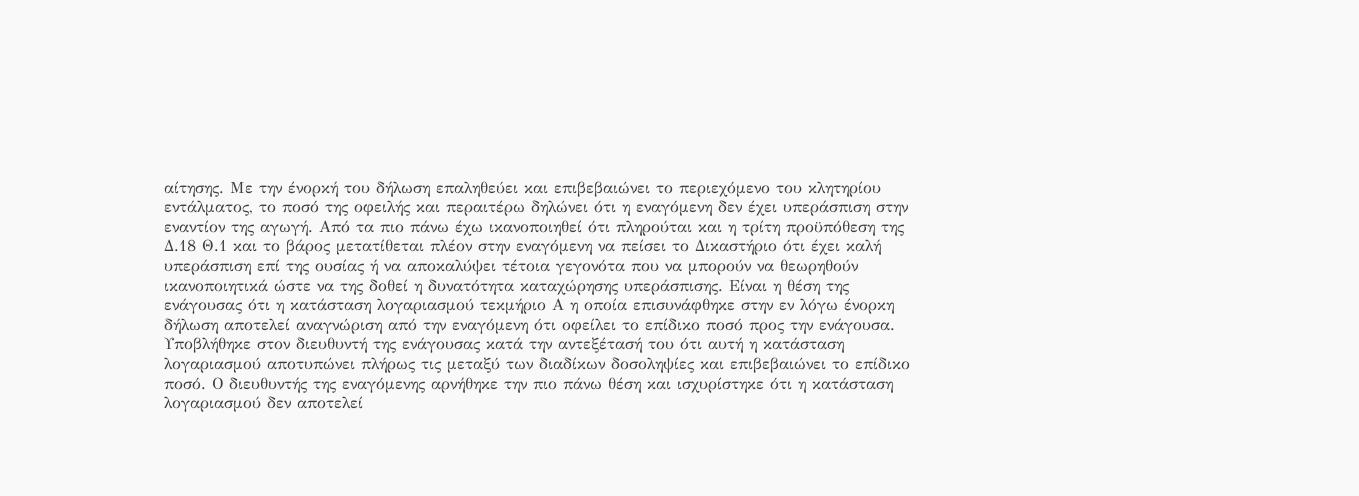αίτησης. Με την ένορκή του δήλωση επαληθεύει και επιβεβαιώνει το περιεχόμενο του κλητηρίου εντάλματος, το ποσό της οφειλής και περαιτέρω δηλώνει ότι η εναγόμενη δεν έχει υπεράσπιση στην εναντίον της αγωγή. Από τα πιο πάνω έχω ικανοποιηθεί ότι πληρούται και η τρίτη προϋπόθεση της Δ.18 Θ.1 και το βάρος μετατίθεται πλέον στην εναγόμενη να πείσει το Δικαστήριο ότι έχει καλή υπεράσπιση επί της ουσίας ή να αποκαλύψει τέτοια γεγονότα που να μπορούν να θεωρηθούν ικανοποιητικά ώστε να της δοθεί η δυνατότητα καταχώρησης υπεράσπισης. Είναι η θέση της ενάγουσας ότι η κατάσταση λογαριασμού τεκμήριο Α η οποία επισυνάφθηκε στην εν λόγω ένορκη δήλωση αποτελεί αναγνώριση από την εναγόμενη ότι οφείλει το επίδικο ποσό προς την ενάγουσα. Υποβλήθηκε στον διευθυντή της ενάγουσας κατά την αντεξέτασή του ότι αυτή η κατάσταση λογαριασμού αποτυπώνει πλήρως τις μεταξύ των διαδίκων δοσοληψίες και επιβεβαιώνει το επίδικο ποσό. Ο διευθυντής της εναγόμενης αρνήθηκε την πιο πάνω θέση και ισχυρίστηκε ότι η κατάσταση λογαριασμού δεν αποτελεί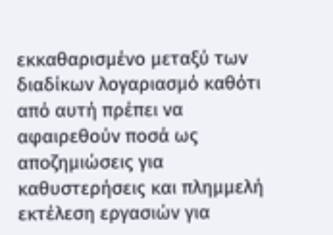εκκαθαρισμένο μεταξύ των διαδίκων λογαριασμό καθότι από αυτή πρέπει να αφαιρεθούν ποσά ως αποζημιώσεις για καθυστερήσεις και πλημμελή εκτέλεση εργασιών για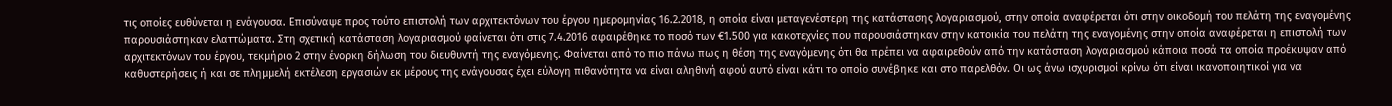τις οποίες ευθύνεται η ενάγουσα. Επισύναψε προς τούτο επιστολή των αρχιτεκτόνων του έργου ημερομηνίας 16.2.2018, η οποία είναι μεταγενέστερη της κατάστασης λογαριασμού, στην οποία αναφέρεται ότι στην οικοδομή του πελάτη της εναγομένης παρουσιάστηκαν ελαττώματα. Στη σχετική κατάσταση λογαριασμού φαίνεται ότι στις 7.4.2016 αφαιρέθηκε το ποσό των €1.500 για κακοτεχνίες που παρουσιάστηκαν στην κατοικία του πελάτη της εναγομένης στην οποία αναφέρεται η επιστολή των αρχιτεκτόνων του έργου, τεκμήριο 2 στην ένορκη δήλωση του διευθυντή της εναγόμενης. Φαίνεται από το πιο πάνω πως η θέση της εναγόμενης ότι θα πρέπει να αφαιρεθούν από την κατάσταση λογαριασμού κάποια ποσά τα οποία προέκυψαν από καθυστερήσεις ή και σε πλημμελή εκτέλεση εργασιών εκ μέρους της ενάγουσας έχει εύλογη πιθανότητα να είναι αληθινή αφού αυτό είναι κάτι το οποίο συνέβηκε και στο παρελθόν. Οι ως άνω ισχυρισμοί κρίνω ότι είναι ικανοποιητικοί για να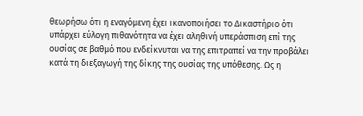θεωρήσω ότι η εναγόμενη έχει ικανοποιήσει το Δικαστήριο ότι υπάρχει εύλογη πιθανότητα να έχει αληθινή υπεράσπιση επί της ουσίας σε βαθμό που ενδείκνυται να της επιτραπεί να την προβάλει κατά τη διεξαγωγή της δίκης της ουσίας της υπόθεσης. Ως η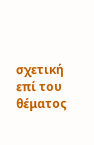σχετική επί του θέματος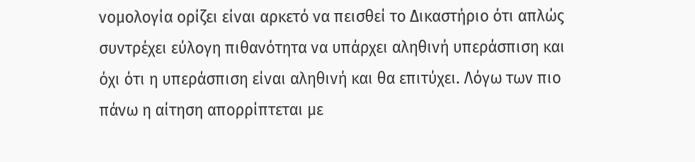νομολογία ορίζει είναι αρκετό να πεισθεί το Δικαστήριο ότι απλώς συντρέχει εύλογη πιθανότητα να υπάρχει αληθινή υπεράσπιση και όχι ότι η υπεράσπιση είναι αληθινή και θα επιτύχει. Λόγω των πιο πάνω η αίτηση απορρίπτεται με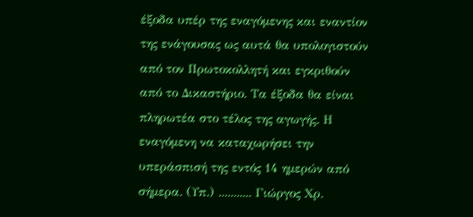έξοδα υπέρ της εναγόμενης και εναντίον της ενάγουσας ως αυτά θα υπολογιστούν από τον Πρωτοκολλητή και εγκριθούν από το Δικαστήριο. Τα έξοδα θα είναι πληρωτέα στο τέλος της αγωγής. Η εναγόμενη να καταχωρήσει την υπεράσπισή της εντός 14 ημερών από σήμερα. (Υπ.) ........... Γιώργος Χρ.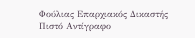Φούλιας Επαρχιακός Δικαστής Πιστό Αντίγραφο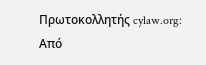Πρωτοκολλητής cylaw.org: Από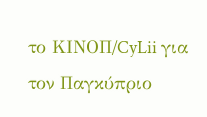το ΚΙΝOΠ/CyLii για τον Παγκύπριο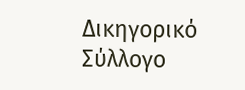Δικηγορικό Σύλλογο